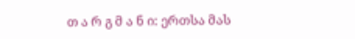თ ა რ გ მ ა ნ ი: ერთსა მას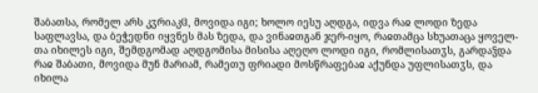შაბათსა, რომელ არს კჳრიაკჱ, მოვიდა იგი; ხოლო იესუ აღდგა, იდვა რაჲ ლოდი ზედა საფლავსა, და ბეჭედნი იყვნეს მას ზედა, და ვინაჲთგან ჯერ-იყო, რაჲთამცა სხუათაცა ყოველ-თა იხილეს იგი, შემდგომად აღდგომისა მისისა აღეღო ლოდი იგი, რომლისათჳს, გარდაჴდა რაჲ შაბათი, მოვიდა მუნ მარიამ, რამეთუ ფრიადი მოსწრაფებაჲ აქუნდა უფლისათჳს, და იხილა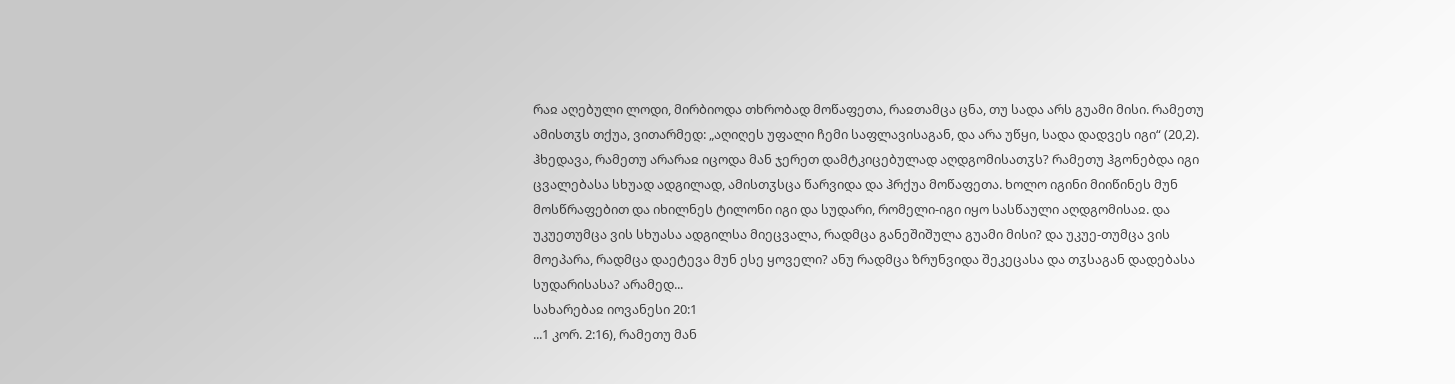რაჲ აღებული ლოდი, მირბიოდა თხრობად მოწაფეთა, რაჲთამცა ცნა, თუ სადა არს გუამი მისი. რამეთუ ამისთჳს თქუა, ვითარმედ: „აღიღეს უფალი ჩემი საფლავისაგან, და არა უწყი, სადა დადვეს იგი“ (20,2). ჰხედავა, რამეთუ არარაჲ იცოდა მან ჯერეთ დამტკიცებულად აღდგომისათჳს? რამეთუ ჰგონებდა იგი ცვალებასა სხუად ადგილად, ამისთჳსცა წარვიდა და ჰრქუა მოწაფეთა. ხოლო იგინი მიიწინეს მუნ მოსწრაფებით და იხილნეს ტილონი იგი და სუდარი, რომელი-იგი იყო სასწაული აღდგომისაჲ. და უკუეთუმცა ვის სხუასა ადგილსა მიეცვალა, რადმცა განეშიშულა გუამი მისი? და უკუე-თუმცა ვის მოეპარა, რადმცა დაეტევა მუნ ესე ყოველი? ანუ რადმცა ზრუნვიდა შეკეცასა და თჳსაგან დადებასა სუდარისასა? არამედ...
სახარებაჲ იოვანესი 20:1
...1 კორ. 2:16), რამეთუ მან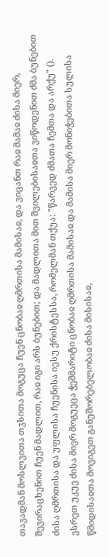თავადმან მოსლვითა თჳსითა მოგუცა ჩუენ ცნობაჲ ღმრთისა მამისაჲ, და ვიცანთ რაჲ მამაჲ ძისა მიერ, შევირაცხენით ჩუენ მადლით, რაჲ იგი არს ბუნებით; და მადლითა მით შვილებისაჲთა ვიწოდენით ძმა ბუნებით ძისა ღმრთისა და უფლისა ჩუენისა იესუ ქრისტესსა, რომელმან თქუა: "წარვედ ძმათა ჩემთა და არქუ" (). ესრეთ უკუე ძისა მიერ მოგუეცა ჭეშმარიტი ცნობაჲ ღმრთისა მამისაჲ და მამისა მიერ მონიჭებითა სულისა წმიდისაჲთა მოვიგეთ განუშორებელობაჲ ძისა მისისაჲ,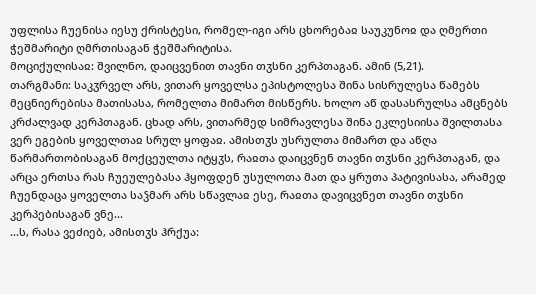უფლისა ჩუენისა იესუ ქრისტესი, რომელ-იგი არს ცხორებაჲ საუკუნოჲ და ღმერთი ჭეშმარიტი ღმრთისაგან ჭეშმარიტისა.
მოციქულისაჲ: შვილნო, დაიცვენით თავნი თჳსნი კერპთაგან. ამინ (5,21).
თარგმანი: საკჳრველ არს, ვითარ ყოველსა ეპისტოლესა შინა სისრულესა წამებს მეცნიერებისა მათისასა, რომელთა მიმართ მისწერს. ხოლო აწ დასასრულსა ამცნებს კრძალვად კერპთაგან. ცხად არს, ვითარმედ სიმრავლესა შინა ეკლესიისა შვილთასა ვერ ეგების ყოველთაჲ სრულ ყოფაჲ. ამისთჳს უსრულთა მიმართ და აწღა წარმართობისაგან მოქცეულთა იტყჳს, რაჲთა დაიცვნენ თავნი თჳსნი კერპთაგან, და არცა ერთსა რას ჩუეულებასა ჰყოფდენ უსულოთა მათ და ყრუთა პატივისასა, არამედ ჩუენდაცა ყოველთა საჴმარ არს სწავლაჲ ესე, რაჲთა დავიცვნეთ თავნი თჳსნი კერპებისაგან ვნე...
...ს, რასა ვეძიებ, ამისთჳს ჰრქუა: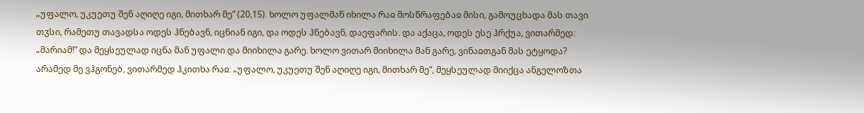„უფალო, უკუეთუ შენ აღიღე იგი, მითხარ მე“ (20,15). ხოლო უფალმან იხილა რაჲ მოსწრაფებაჲ მისი, გამოუცხადა მას თავი თჳსი, რამეთუ თავადსა ოდეს ჰნებავნ, იცნიან იგი, და ოდეს ჰნებავნ, დაეფარის. და აქაცა, ოდეს ესე ჰრქუა, ვითარმედ: „მარიამ!“ და მეყსეულად იცნა მან უფალი და მიიხილა გარე. ხოლო ვითარ მიიხილა მან გარე, ვინაჲთგან მას ეტყოდა? არამედ მე ვჰგონებ, ვითარმედ ჰკითხა რაჲ: „უფალო, უკუეთუ შენ აღიღე იგი, მითხარ მე“, მეყსეულად მიიქცა ანგელოზთა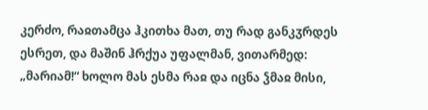კერძო, რაჲთამცა ჰკითხა მათ, თუ რად განკჳრდეს ესრეთ, და მაშინ ჰრქუა უფალმან, ვითარმედ: „მარიამ!“ ხოლო მას ესმა რაჲ და იცნა ჴმაჲ მისი,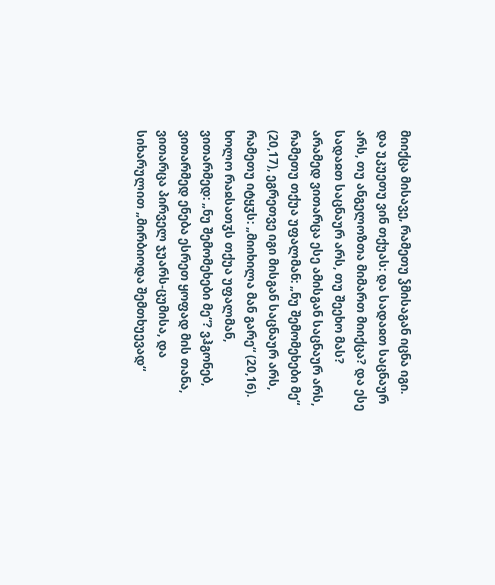მიიქცა მისავე, რამეთუ ჴმისაგან იცნა იგი. და უკუეთუ ვინ თქუას: და სადაჲთ საცნაურ არს, თუ ანგელოზთა მიმართ მიიქცა? და ესე სადაჲთ საცნაურ არს, თუ შეეხო მას? არამედ ვითარცა ესე ამისგან საცნაურ არს, რამეთუ თქუა უფალმან: „ნუ შემომეხები მე“ (20,17), ეგრეთვე იგი მისგან საცნაურ არს, რამეთუ იტყჳს: „მიიხილა მან გარე“ (20,16). ხოლო რაჲსათჳს თქუა უფალმან, ვითარმედ: „ნუ შემომეხები მე“? ვჰგონებ, ვითარმედ ენება ესრეთ ყოფად მის თანა, ვითარცა პირველ ჯუარს-ცუმისა, და სიხარულით „მირბიოდა შემთხუევად“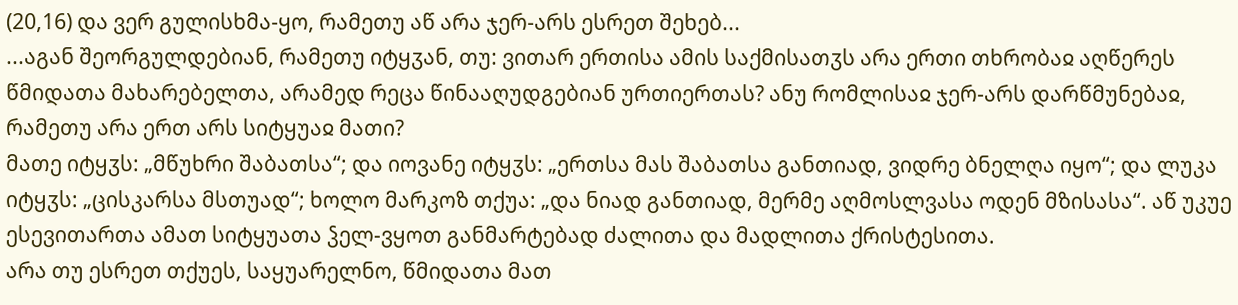(20,16) და ვერ გულისხმა-ყო, რამეთუ აწ არა ჯერ-არს ესრეთ შეხებ...
...აგან შეორგულდებიან, რამეთუ იტყჳან, თუ: ვითარ ერთისა ამის საქმისათჳს არა ერთი თხრობაჲ აღწერეს წმიდათა მახარებელთა, არამედ რეცა წინააღუდგებიან ურთიერთას? ანუ რომლისაჲ ჯერ-არს დარწმუნებაჲ, რამეთუ არა ერთ არს სიტყუაჲ მათი?
მათე იტყჳს: „მწუხრი შაბათსა“; და იოვანე იტყჳს: „ერთსა მას შაბათსა განთიად, ვიდრე ბნელღა იყო“; და ლუკა იტყჳს: „ცისკარსა მსთუად“; ხოლო მარკოზ თქუა: „და ნიად განთიად, მერმე აღმოსლვასა ოდენ მზისასა“. აწ უკუე ესევითართა ამათ სიტყუათა ჴელ-ვყოთ განმარტებად ძალითა და მადლითა ქრისტესითა.
არა თუ ესრეთ თქუეს, საყუარელნო, წმიდათა მათ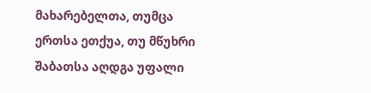მახარებელთა, თუმცა ერთსა ეთქუა, თუ მწუხრი შაბათსა აღდგა უფალი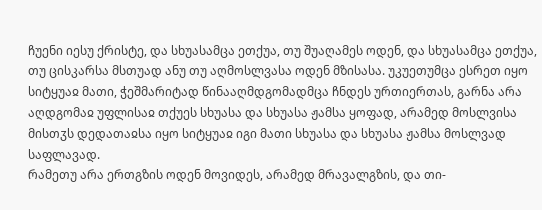ჩუენი იესუ ქრისტე, და სხუასამცა ეთქუა, თუ შუაღამეს ოდენ, და სხუასამცა ეთქუა, თუ ცისკარსა მსთუად ანუ თუ აღმოსლვასა ოდენ მზისასა. უკუეთუმცა ესრეთ იყო სიტყუაჲ მათი, ჭეშმარიტად წინააღმდგომადმცა ჩნდეს ურთიერთას, გარნა არა აღდგომაჲ უფლისაჲ თქუეს სხუასა და სხუასა ჟამსა ყოფად, არამედ მოსლვისა მისთჳს დედათაჲსა იყო სიტყუაჲ იგი მათი სხუასა და სხუასა ჟამსა მოსლვად საფლავად.
რამეთუ არა ერთგზის ოდენ მოვიდეს, არამედ მრავალგზის, და თი-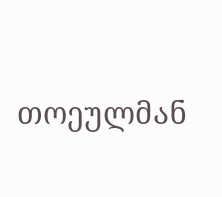თოეულმან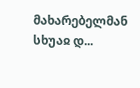მახარებელმან სხუაჲ დ...